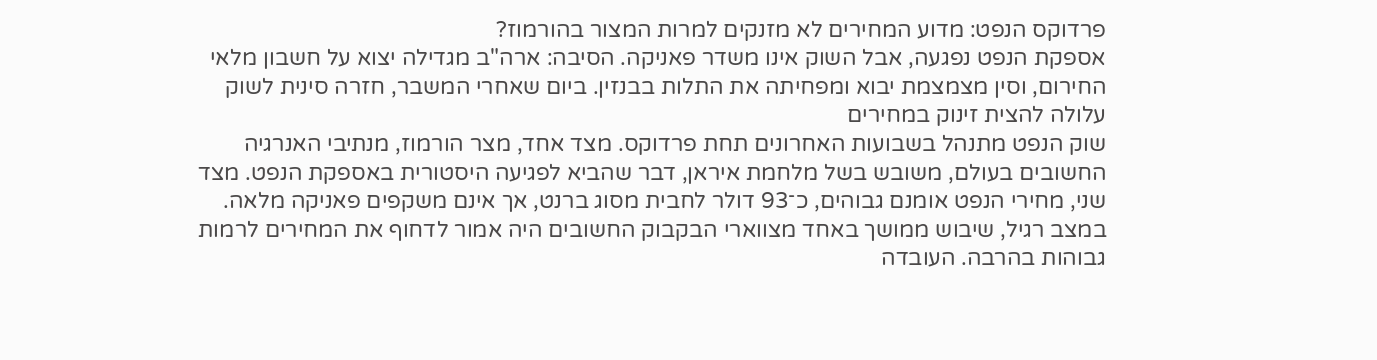פרדוקס הנפט: מדוע המחירים לא מזנקים למרות המצור בהורמוז?
אספקת הנפט נפגעה, אבל השוק אינו משדר פאניקה. הסיבה: ארה"ב מגדילה יצוא על חשבון מלאי החירום, וסין מצמצמת יבוא ומפחיתה את התלות בבנזין. ביום שאחרי המשבר, חזרה סינית לשוק עלולה להצית זינוק במחירים
שוק הנפט מתנהל בשבועות האחרונים תחת פרדוקס. מצד אחד, מצר הורמוז, מנתיבי האנרגיה החשובים בעולם, משובש בשל מלחמת איראן, דבר שהביא לפגיעה היסטורית באספקת הנפט. מצד שני, מחירי הנפט אומנם גבוהים, כ־93 דולר לחבית מסוג ברנט, אך אינם משקפים פאניקה מלאה.
במצב רגיל, שיבוש ממושך באחד מצווארי הבקבוק החשובים היה אמור לדחוף את המחירים לרמות גבוהות בהרבה. העובדה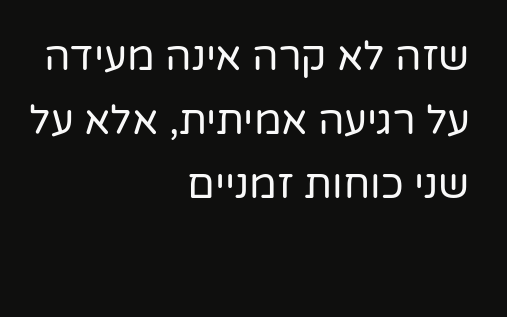שזה לא קרה אינה מעידה על רגיעה אמיתית, אלא על שני כוחות זמניים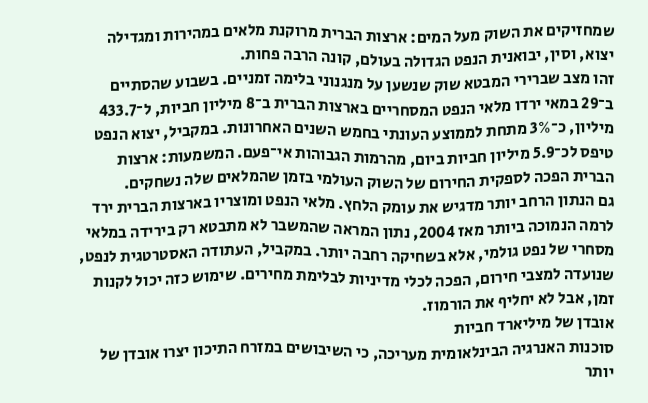שמחזיקים את השוק מעל המים: ארצות הברית מרוקנת מלאים במהירות ומגדילה יצוא, וסין, יבואנית הנפט הגדולה בעולם, קונה הרבה פחות.
זהו מצב שברירי המבטא שוק שנשען על מנגנוני בלימה זמניים. בשבוע שהסתיים ב־29 במאי ירדו מלאי הנפט המסחריים בארצות הברית ב־8 מיליון חביות, ל־433.7 מיליון, כ־3% מתחת לממוצע העונתי בחמש השנים האחרונות. במקביל, יצוא הנפט טיפס לכ־5.9 מיליון חביות ביום, מהרמות הגבוהות אי־פעם. המשמעות: ארצות הברית הפכה לספקית החירום של השוק העולמי בזמן שהמלאים שלה נשחקים.
גם הנתון הרחב יותר מדגיש את עומק הלחץ. מלאי הנפט ומוצריו בארצות הברית ירד לרמה הנמוכה ביותר מאז 2004, נתון המראה שהמשבר לא מתבטא רק בירידה במלאי מסחרי של נפט גולמי, אלא בשחיקה רחבה יותר. במקביל, העתודה האסטרטגית לנפט, שנועדה למצבי חירום, הפכה לכלי מדיניות לבלימת מחירים. שימוש כזה יכול לקנות זמן, אבל לא יחליף את הורמוז.
אובדן של מיליארד חביות
סוכנות האנרגיה הבינלאומית מעריכה, כי השיבושים במזרח התיכון יצרו אובדן של יותר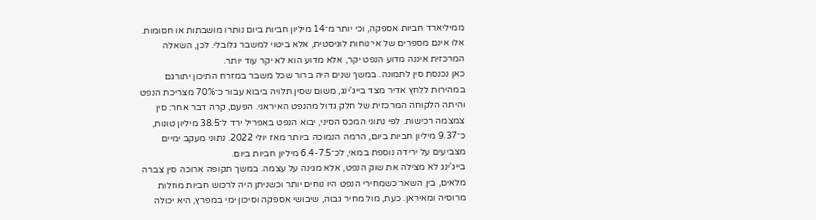ממיליארד חביות אספקה, וכי יותר מ־14 מיליון חביות ביום נותרו מושבתות או חסומות. אלו אינם מספרים של אי־נוחות לוגיסטית, אלא ביטוי למשבר גלובלי. לכן, השאלה המרכזית איננה מדוע הנפט יקר, אלא מדוע הוא לא יקר עוד יותר.
כאן נכנסת סין לתמונה. במשך שנים היה ברור שכל משבר במזרח התיכון יתורגם במהירות ללחץ אדיר מצד בייג'ינג, משום שסין תלויה ביבוא עבור כ־70% מצריכת הנפט והיתה הלקוחה המרכזית של חלק גדול מהנפט האיראני. הפעם, קרה דבר אחר: סין צמצמה רכישות. לפי נתוני המכס הסיני, יבוא הנפט באפריל ירד ל־38.5 מיליון טונות, כ־9.37 מיליון חביות ביום, הרמה הנמוכה ביותר מאז יולי 2022. נתוני מעקב ימיים מצביעים על ירידה נוספת במאי, לכ־6.4-7.5 מיליון חביות ביום.
בייג'ינג לא מצילה את שוק הנפט, אלא מגינה על עצמה. במשך תקופה ארוכה סין צברה מלאים, בין השאר כשמחירי הנפט היו נוחים יותר וכשניתן היה לרכוש חביות מוזלות מרוסיה ומאיראן. כעת, מול מחיר גבוה, שיבושי אספקה וסיכון ימי במפרץ, היא יכולה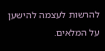להרשות לעצמה להישען על המלאים.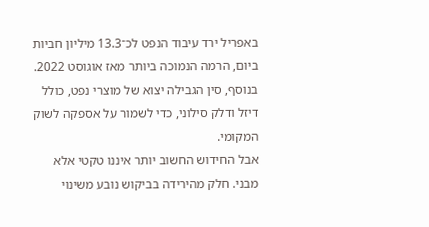באפריל ירד עיבוד הנפט לכ־13.3 מיליון חביות ביום, הרמה הנמוכה ביותר מאז אוגוסט 2022. בנוסף, סין הגבילה יצוא של מוצרי נפט, כולל דיזל ודלק סילוני, כדי לשמור על אספקה לשוק המקומי.
אבל החידוש החשוב יותר איננו טקטי אלא מבני. חלק מהירידה בביקוש נובע משינוי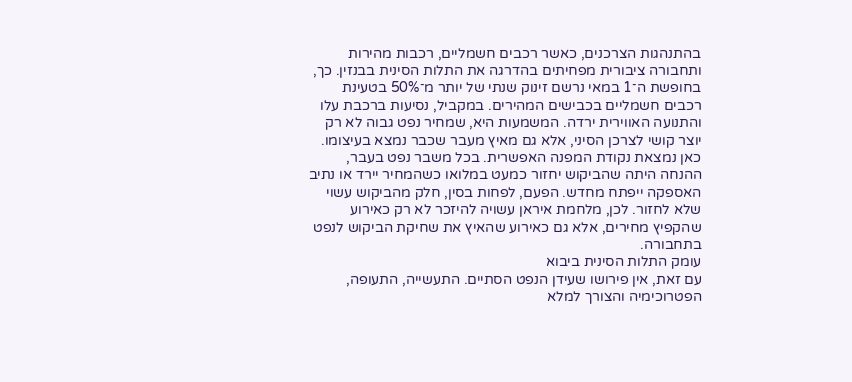בהתנהגות הצרכנים, כאשר רכבים חשמליים, רכבות מהירות ותחבורה ציבורית מפחיתים בהדרגה את התלות הסינית בבנזין. כך, בחופשת ה־1 במאי נרשם זינוק שנתי של יותר מ־50% בטעינת רכבים חשמליים בכבישים המהירים. במקביל, נסיעות ברכבת עלו והתנועה האווירית ירדה. המשמעות היא, שמחיר נפט גבוה לא רק יוצר קושי לצרכן הסיני, אלא גם מאיץ מעבר שכבר נמצא בעיצומו. כאן נמצאת נקודת המפנה האפשרית. בכל משבר נפט בעבר, ההנחה היתה שהביקוש יחזור כמעט במלואו כשהמחיר יירד או נתיב האספקה ייפתח מחדש. הפעם, לפחות בסין, חלק מהביקוש עשוי שלא לחזור. לכן, מלחמת איראן עשויה להיזכר לא רק כאירוע שהקפיץ מחירים, אלא גם כאירוע שהאיץ את שחיקת הביקוש לנפט בתחבורה.
עומק התלות הסינית ביבוא
עם זאת, אין פירושו שעידן הנפט הסתיים. התעשייה, התעופה, הפטרוכימיה והצורך למלא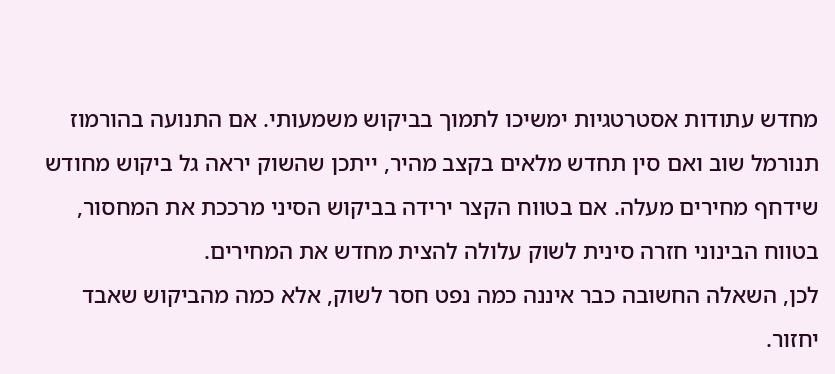מחדש עתודות אסטרטגיות ימשיכו לתמוך בביקוש משמעותי. אם התנועה בהורמוז תנורמל שוב ואם סין תחדש מלאים בקצב מהיר, ייתכן שהשוק יראה גל ביקוש מחודש שידחף מחירים מעלה. אם בטווח הקצר ירידה בביקוש הסיני מרככת את המחסור, בטווח הבינוני חזרה סינית לשוק עלולה להצית מחדש את המחירים.
לכן, השאלה החשובה כבר איננה כמה נפט חסר לשוק, אלא כמה מהביקוש שאבד יחזור.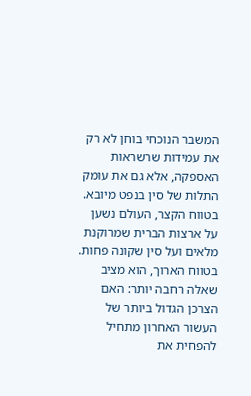המשבר הנוכחי בוחן לא רק את עמידות שרשראות האספקה, אלא גם את עומק התלות של סין בנפט מיובא. בטווח הקצר, העולם נשען על ארצות הברית שמרוקנת מלאים ועל סין שקונה פחות. בטווח הארוך, הוא מציב שאלה רחבה יותר: האם הצרכן הגדול ביותר של העשור האחרון מתחיל להפחית את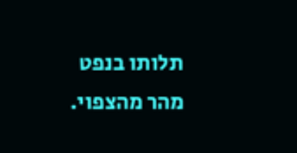תלותו בנפט מהר מהצפוי.